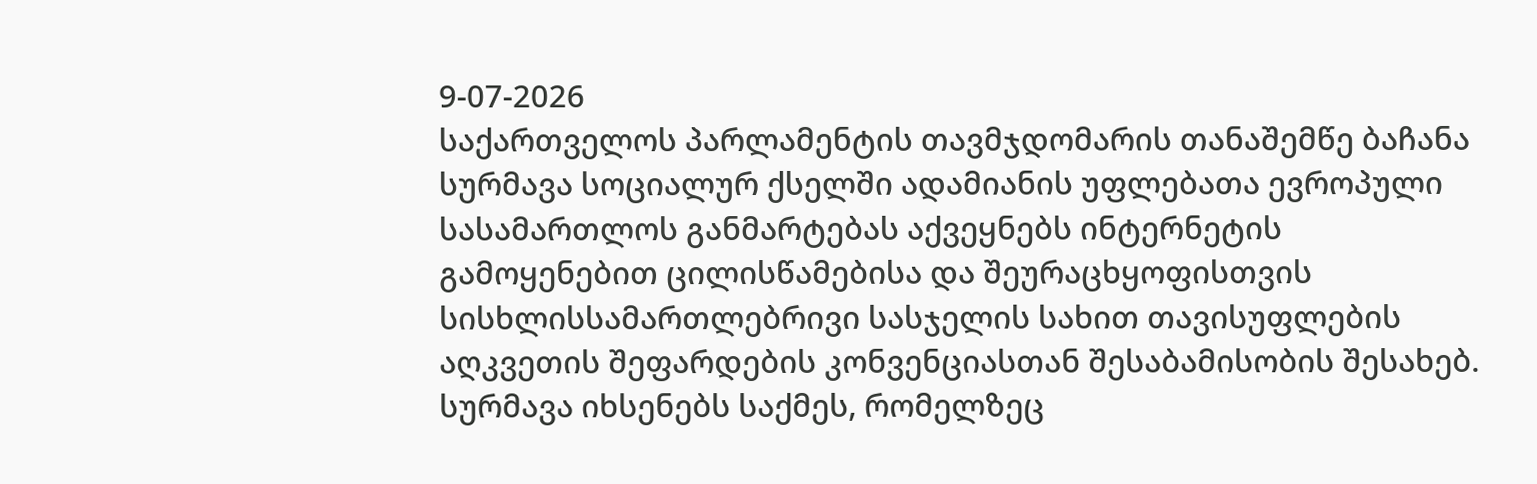9-07-2026
საქართველოს პარლამენტის თავმჯდომარის თანაშემწე ბაჩანა სურმავა სოციალურ ქსელში ადამიანის უფლებათა ევროპული სასამართლოს განმარტებას აქვეყნებს ინტერნეტის გამოყენებით ცილისწამებისა და შეურაცხყოფისთვის სისხლისსამართლებრივი სასჯელის სახით თავისუფლების აღკვეთის შეფარდების კონვენციასთან შესაბამისობის შესახებ.
სურმავა იხსენებს საქმეს, რომელზეც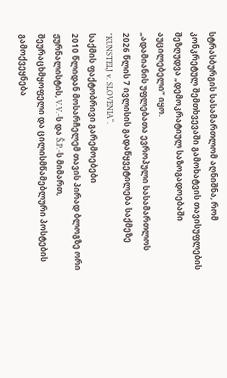სტრასბურგის სასამართლომ აღნიშნა, რომ კონკრეტულ შემთხვევაში გამოხატვის თავისუფლების შეზღუდვა „დემოკრატიულ საზოგადოებაში აუცილებელი“ იყო.
„ადამიანის უფლებათა ევროპული სასამართლოს 2026 წლის 7 ივლისის გადაწყვეტილება საქმეზე "KUNSTELJ v. SLOVENIA“.
საქმის ფაქტობრივი გარემოებები
2010 წლიდან მოსარჩელემ თავის პირად ბლოგზე ორი ჟურნალისტის, V.V.-ს და Š.P.-ს მიმართ, შეურაცხმყოფელი და ცილისმწამებლური პოსტების გამოქვეყნება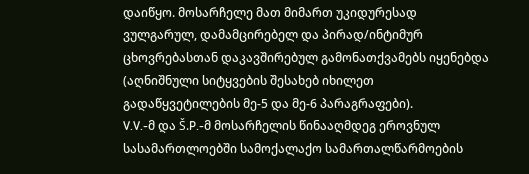დაიწყო. მოსარჩელე მათ მიმართ უკიდურესად ვულგარულ, დამამცირებელ და პირად/ინტიმურ ცხოვრებასთან დაკავშირებულ გამონათქვამებს იყენებდა (აღნიშნული სიტყვების შესახებ იხილეთ გადაწყვეტილების მე-5 და მე-6 პარაგრაფები).
V.V.-მ და Š.P.-მ მოსარჩელის წინააღმდეგ ეროვნულ სასამართლოებში სამოქალაქო სამართალწარმოების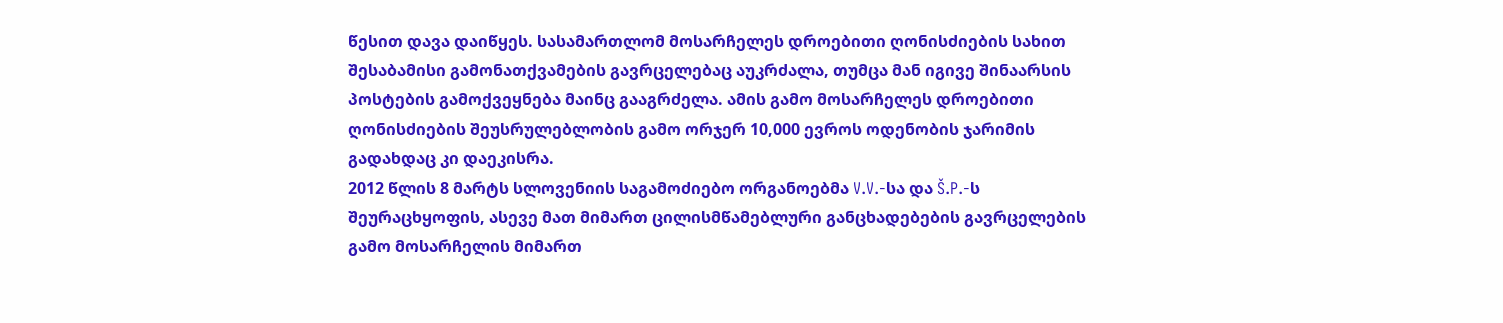წესით დავა დაიწყეს. სასამართლომ მოსარჩელეს დროებითი ღონისძიების სახით შესაბამისი გამონათქვამების გავრცელებაც აუკრძალა, თუმცა მან იგივე შინაარსის პოსტების გამოქვეყნება მაინც გააგრძელა. ამის გამო მოსარჩელეს დროებითი ღონისძიების შეუსრულებლობის გამო ორჯერ 10,000 ევროს ოდენობის ჯარიმის გადახდაც კი დაეკისრა.
2012 წლის 8 მარტს სლოვენიის საგამოძიებო ორგანოებმა V.V.-სა და Š.P.-ს შეურაცხყოფის, ასევე მათ მიმართ ცილისმწამებლური განცხადებების გავრცელების გამო მოსარჩელის მიმართ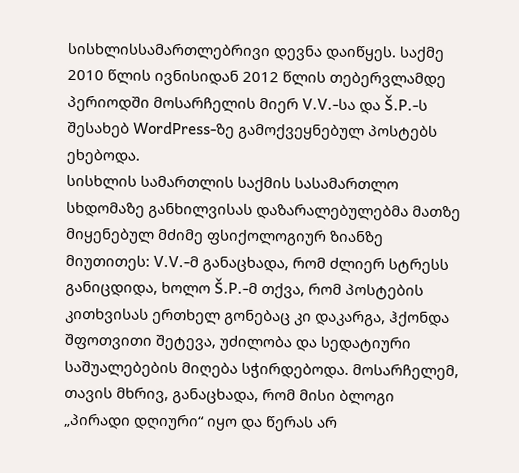სისხლისსამართლებრივი დევნა დაიწყეს. საქმე 2010 წლის ივნისიდან 2012 წლის თებერვლამდე პერიოდში მოსარჩელის მიერ V.V.-სა და Š.P.-ს შესახებ WordPress-ზე გამოქვეყნებულ პოსტებს ეხებოდა.
სისხლის სამართლის საქმის სასამართლო სხდომაზე განხილვისას დაზარალებულებმა მათზე მიყენებულ მძიმე ფსიქოლოგიურ ზიანზე მიუთითეს: V.V.-მ განაცხადა, რომ ძლიერ სტრესს განიცდიდა, ხოლო Š.P.-მ თქვა, რომ პოსტების კითხვისას ერთხელ გონებაც კი დაკარგა, ჰქონდა შფოთვითი შეტევა, უძილობა და სედატიური საშუალებების მიღება სჭირდებოდა. მოსარჩელემ, თავის მხრივ, განაცხადა, რომ მისი ბლოგი „პირადი დღიური“ იყო და წერას არ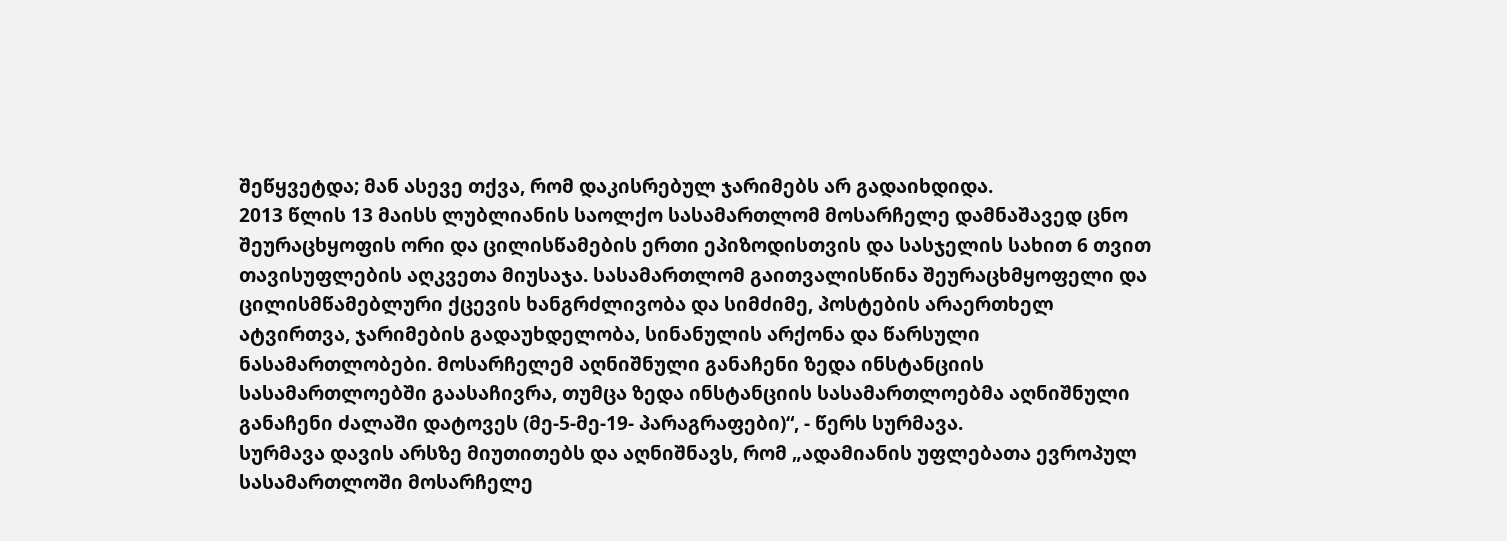შეწყვეტდა; მან ასევე თქვა, რომ დაკისრებულ ჯარიმებს არ გადაიხდიდა.
2013 წლის 13 მაისს ლუბლიანის საოლქო სასამართლომ მოსარჩელე დამნაშავედ ცნო შეურაცხყოფის ორი და ცილისწამების ერთი ეპიზოდისთვის და სასჯელის სახით 6 თვით თავისუფლების აღკვეთა მიუსაჯა. სასამართლომ გაითვალისწინა შეურაცხმყოფელი და ცილისმწამებლური ქცევის ხანგრძლივობა და სიმძიმე, პოსტების არაერთხელ ატვირთვა, ჯარიმების გადაუხდელობა, სინანულის არქონა და წარსული ნასამართლობები. მოსარჩელემ აღნიშნული განაჩენი ზედა ინსტანციის სასამართლოებში გაასაჩივრა, თუმცა ზედა ინსტანციის სასამართლოებმა აღნიშნული განაჩენი ძალაში დატოვეს (მე-5-მე-19- პარაგრაფები)“, - წერს სურმავა.
სურმავა დავის არსზე მიუთითებს და აღნიშნავს, რომ „ადამიანის უფლებათა ევროპულ სასამართლოში მოსარჩელე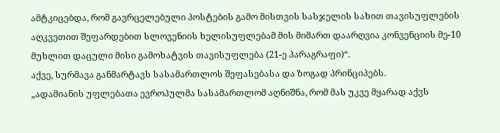ამტკიცებდა, რომ გავრცელებული პოსტების გამო მისთვის სასჯელის სახით თავისუფლების აღკვეთით შეფარდებით სლოვენიის ხელისუფლებამ მის მიმართ დაარღვია კონვენციის მე-10 მუხლით დაცული მისი გამოხატვის თავისუფლება (21-ე პარაგრაფი)“.
აქვე, სურმავა განმარტავს სასამართლოს შეფასებასა და ზოგად პრინციპებს.
„ადამიანის უფლებათა ევროპულმა სასამართლომ აღნიშნა, რომ მას უკვე მყარად აქვს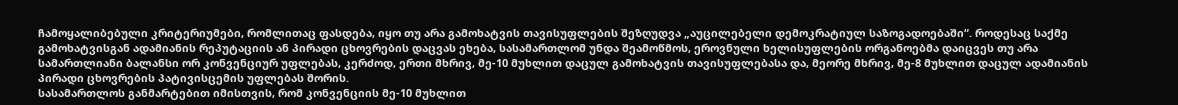ჩამოყალიბებული კრიტერიუმები, რომლითაც ფასდება, იყო თუ არა გამოხატვის თავისუფლების შეზღუდვა „აუცილებელი დემოკრატიულ საზოგადოებაში“. როდესაც საქმე გამოხატვისგან ადამიანის რეპუტაციის ან პირადი ცხოვრების დაცვას ეხება, სასამართლომ უნდა შეამოწმოს, ეროვნული ხელისუფლების ორგანოებმა დაიცვეს თუ არა სამართლიანი ბალანსი ორ კონვენციურ უფლებას, კერძოდ, ერთი მხრივ, მე-10 მუხლით დაცულ გამოხატვის თავისუფლებასა და, მეორე მხრივ, მე-8 მუხლით დაცულ ადამიანის პირადი ცხოვრების პატივისცემის უფლებას შორის.
სასამართლოს განმარტებით იმისთვის, რომ კონვენციის მე-10 მუხლით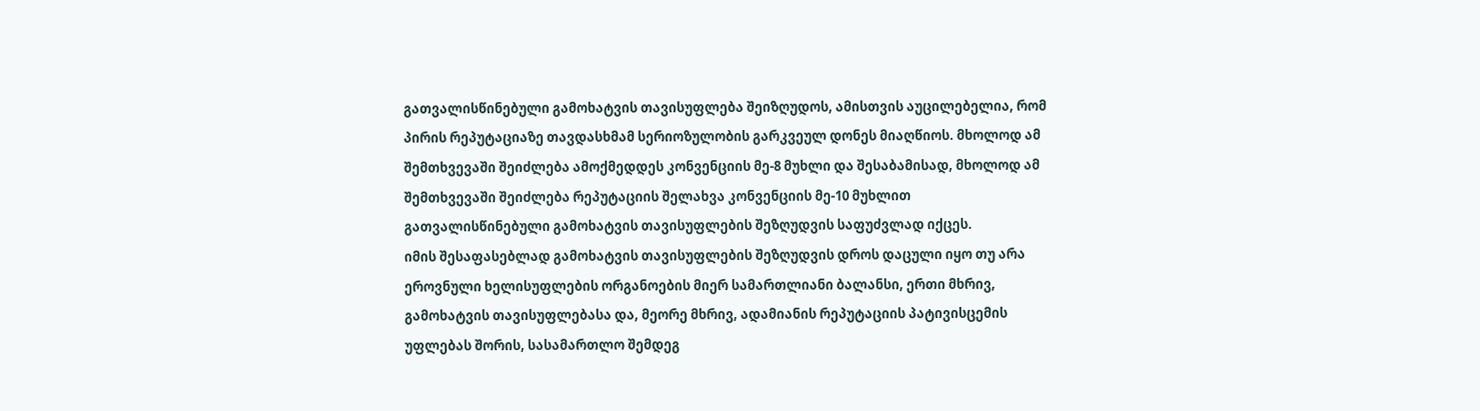გათვალისწინებული გამოხატვის თავისუფლება შეიზღუდოს, ამისთვის აუცილებელია, რომ პირის რეპუტაციაზე თავდასხმამ სერიოზულობის გარკვეულ დონეს მიაღწიოს. მხოლოდ ამ შემთხვევაში შეიძლება ამოქმედდეს კონვენციის მე-8 მუხლი და შესაბამისად, მხოლოდ ამ შემთხვევაში შეიძლება რეპუტაციის შელახვა კონვენციის მე-10 მუხლით გათვალისწინებული გამოხატვის თავისუფლების შეზღუდვის საფუძვლად იქცეს.
იმის შესაფასებლად გამოხატვის თავისუფლების შეზღუდვის დროს დაცული იყო თუ არა ეროვნული ხელისუფლების ორგანოების მიერ სამართლიანი ბალანსი, ერთი მხრივ, გამოხატვის თავისუფლებასა და, მეორე მხრივ, ადამიანის რეპუტაციის პატივისცემის უფლებას შორის, სასამართლო შემდეგ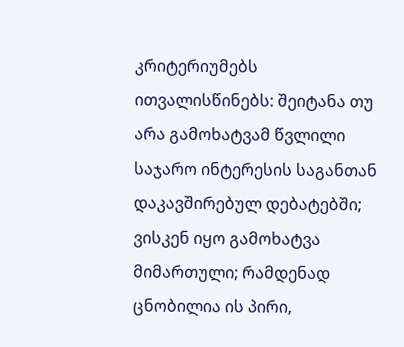კრიტერიუმებს ითვალისწინებს: შეიტანა თუ არა გამოხატვამ წვლილი საჯარო ინტერესის საგანთან დაკავშირებულ დებატებში; ვისკენ იყო გამოხატვა მიმართული; რამდენად ცნობილია ის პირი,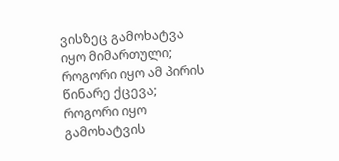ვისზეც გამოხატვა იყო მიმართული; როგორი იყო ამ პირის წინარე ქცევა; როგორი იყო გამოხატვის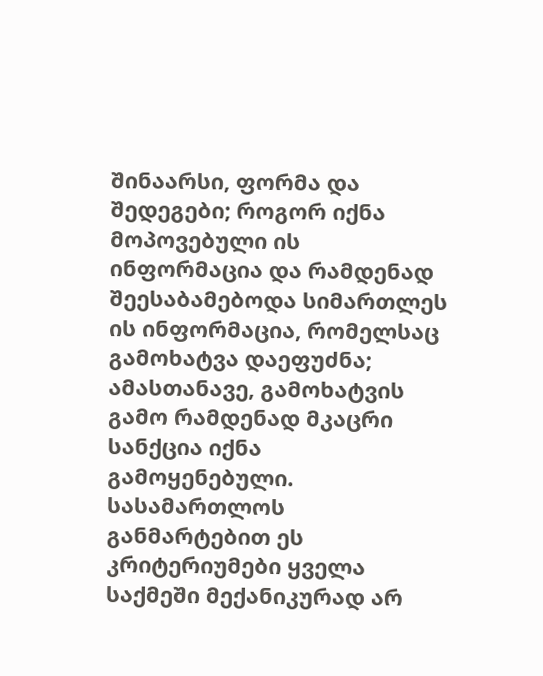შინაარსი, ფორმა და შედეგები; როგორ იქნა მოპოვებული ის ინფორმაცია და რამდენად შეესაბამებოდა სიმართლეს ის ინფორმაცია, რომელსაც გამოხატვა დაეფუძნა; ამასთანავე, გამოხატვის გამო რამდენად მკაცრი სანქცია იქნა გამოყენებული.
სასამართლოს განმარტებით ეს კრიტერიუმები ყველა საქმეში მექანიკურად არ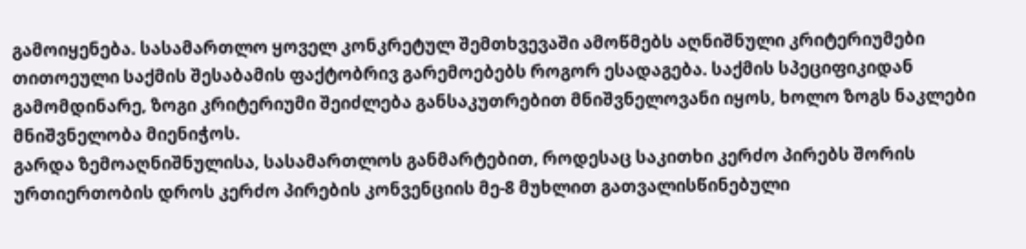გამოიყენება. სასამართლო ყოველ კონკრეტულ შემთხვევაში ამოწმებს აღნიშნული კრიტერიუმები თითოეული საქმის შესაბამის ფაქტობრივ გარემოებებს როგორ ესადაგება. საქმის სპეციფიკიდან გამომდინარე, ზოგი კრიტერიუმი შეიძლება განსაკუთრებით მნიშვნელოვანი იყოს, ხოლო ზოგს ნაკლები მნიშვნელობა მიენიჭოს.
გარდა ზემოაღნიშნულისა, სასამართლოს განმარტებით, როდესაც საკითხი კერძო პირებს შორის ურთიერთობის დროს კერძო პირების კონვენციის მე-8 მუხლით გათვალისწინებული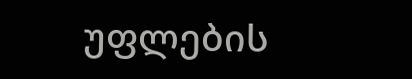უფლების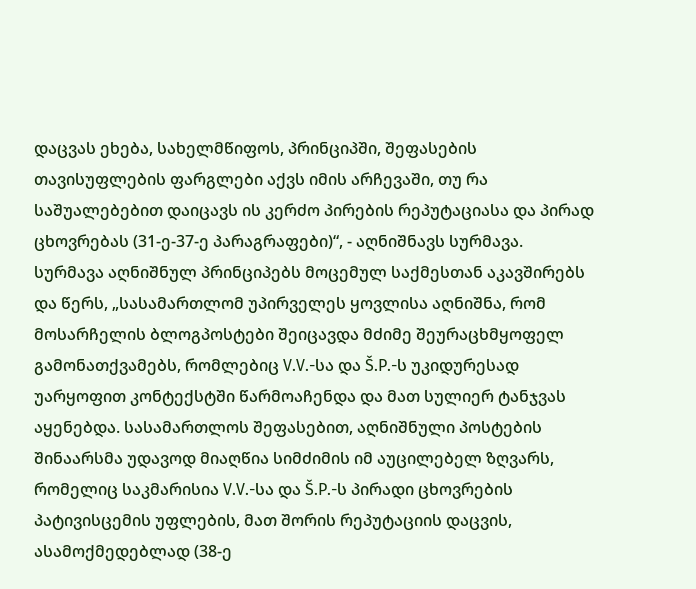დაცვას ეხება, სახელმწიფოს, პრინციპში, შეფასების თავისუფლების ფარგლები აქვს იმის არჩევაში, თუ რა საშუალებებით დაიცავს ის კერძო პირების რეპუტაციასა და პირად ცხოვრებას (31-ე-37-ე პარაგრაფები)“, - აღნიშნავს სურმავა.
სურმავა აღნიშნულ პრინციპებს მოცემულ საქმესთან აკავშირებს და წერს, „სასამართლომ უპირველეს ყოვლისა აღნიშნა, რომ მოსარჩელის ბლოგპოსტები შეიცავდა მძიმე შეურაცხმყოფელ გამონათქვამებს, რომლებიც V.V.-სა და Š.P.-ს უკიდურესად უარყოფით კონტექსტში წარმოაჩენდა და მათ სულიერ ტანჯვას აყენებდა. სასამართლოს შეფასებით, აღნიშნული პოსტების შინაარსმა უდავოდ მიაღწია სიმძიმის იმ აუცილებელ ზღვარს, რომელიც საკმარისია V.V.-სა და Š.P.-ს პირადი ცხოვრების პატივისცემის უფლების, მათ შორის რეპუტაციის დაცვის, ასამოქმედებლად (38-ე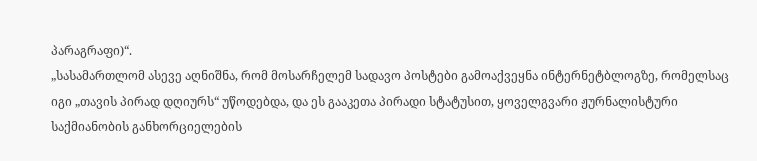პარაგრაფი)“.
„სასამართლომ ასევე აღნიშნა, რომ მოსარჩელემ სადავო პოსტები გამოაქვეყნა ინტერნეტბლოგზე, რომელსაც იგი „თავის პირად დღიურს“ უწოდებდა, და ეს გააკეთა პირადი სტატუსით, ყოველგვარი ჟურნალისტური საქმიანობის განხორციელების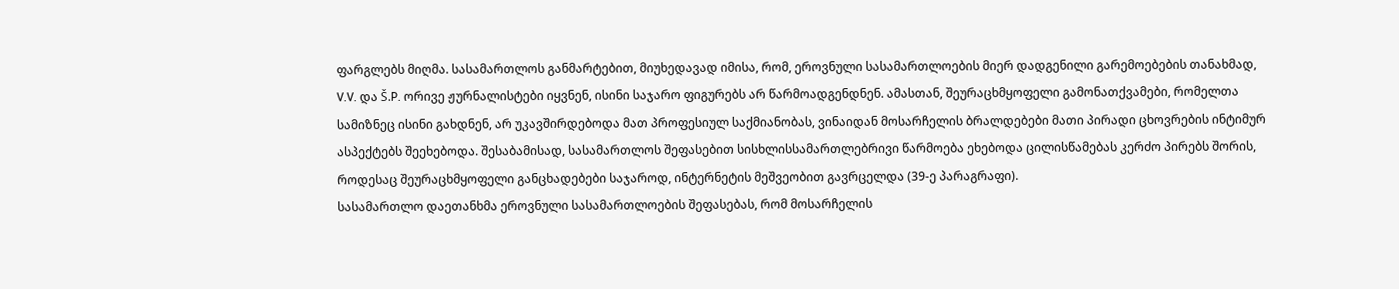ფარგლებს მიღმა. სასამართლოს განმარტებით, მიუხედავად იმისა, რომ, ეროვნული სასამართლოების მიერ დადგენილი გარემოებების თანახმად, V.V. და Š.P. ორივე ჟურნალისტები იყვნენ, ისინი საჯარო ფიგურებს არ წარმოადგენდნენ. ამასთან, შეურაცხმყოფელი გამონათქვამები, რომელთა სამიზნეც ისინი გახდნენ, არ უკავშირდებოდა მათ პროფესიულ საქმიანობას, ვინაიდან მოსარჩელის ბრალდებები მათი პირადი ცხოვრების ინტიმურ ასპექტებს შეეხებოდა. შესაბამისად, სასამართლოს შეფასებით სისხლისსამართლებრივი წარმოება ეხებოდა ცილისწამებას კერძო პირებს შორის, როდესაც შეურაცხმყოფელი განცხადებები საჯაროდ, ინტერნეტის მეშვეობით გავრცელდა (39-ე პარაგრაფი).
სასამართლო დაეთანხმა ეროვნული სასამართლოების შეფასებას, რომ მოსარჩელის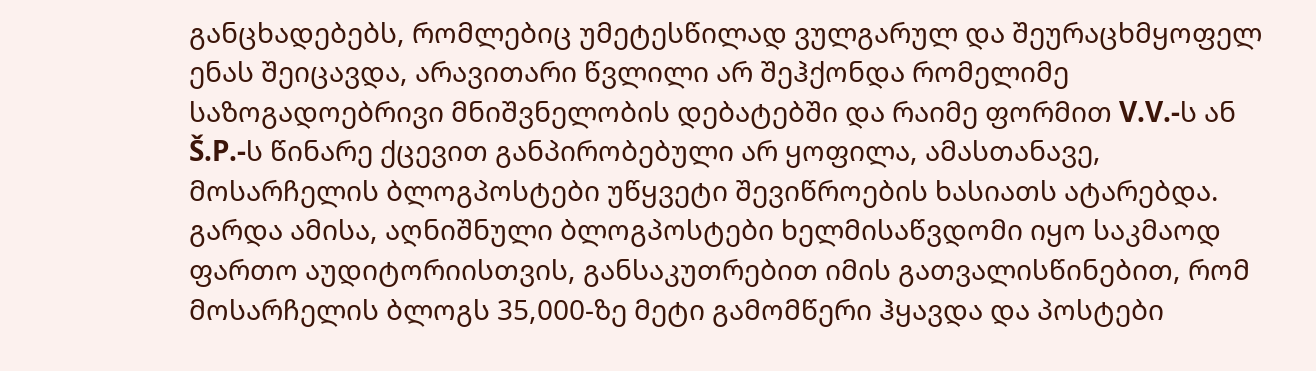განცხადებებს, რომლებიც უმეტესწილად ვულგარულ და შეურაცხმყოფელ ენას შეიცავდა, არავითარი წვლილი არ შეჰქონდა რომელიმე საზოგადოებრივი მნიშვნელობის დებატებში და რაიმე ფორმით V.V.-ს ან Š.P.-ს წინარე ქცევით განპირობებული არ ყოფილა, ამასთანავე, მოსარჩელის ბლოგპოსტები უწყვეტი შევიწროების ხასიათს ატარებდა. გარდა ამისა, აღნიშნული ბლოგპოსტები ხელმისაწვდომი იყო საკმაოდ ფართო აუდიტორიისთვის, განსაკუთრებით იმის გათვალისწინებით, რომ მოსარჩელის ბლოგს 35,000-ზე მეტი გამომწერი ჰყავდა და პოსტები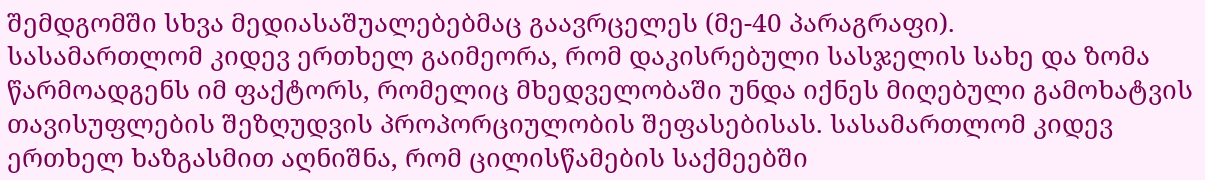შემდგომში სხვა მედიასაშუალებებმაც გაავრცელეს (მე-40 პარაგრაფი).
სასამართლომ კიდევ ერთხელ გაიმეორა, რომ დაკისრებული სასჯელის სახე და ზომა წარმოადგენს იმ ფაქტორს, რომელიც მხედველობაში უნდა იქნეს მიღებული გამოხატვის თავისუფლების შეზღუდვის პროპორციულობის შეფასებისას. სასამართლომ კიდევ ერთხელ ხაზგასმით აღნიშნა, რომ ცილისწამების საქმეებში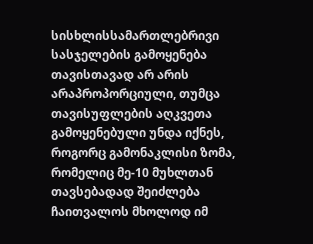სისხლისსამართლებრივი სასჯელების გამოყენება თავისთავად არ არის არაპროპორციული, თუმცა თავისუფლების აღკვეთა გამოყენებული უნდა იქნეს, როგორც გამონაკლისი ზომა, რომელიც მე-10 მუხლთან თავსებადად შეიძლება ჩაითვალოს მხოლოდ იმ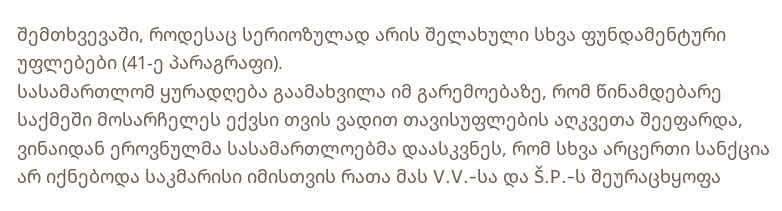შემთხვევაში, როდესაც სერიოზულად არის შელახული სხვა ფუნდამენტური უფლებები (41-ე პარაგრაფი).
სასამართლომ ყურადღება გაამახვილა იმ გარემოებაზე, რომ წინამდებარე საქმეში მოსარჩელეს ექვსი თვის ვადით თავისუფლების აღკვეთა შეეფარდა, ვინაიდან ეროვნულმა სასამართლოებმა დაასკვნეს, რომ სხვა არცერთი სანქცია არ იქნებოდა საკმარისი იმისთვის რათა მას V.V.-სა და Š.P.-ს შეურაცხყოფა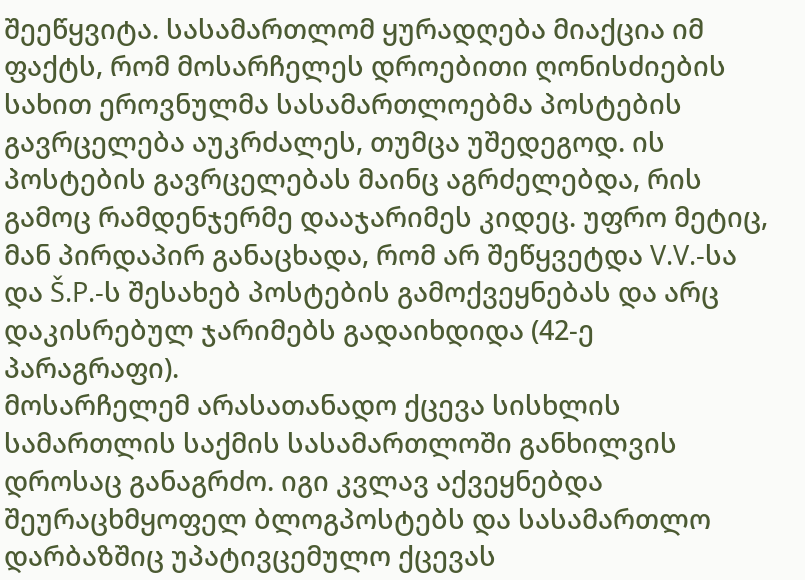შეეწყვიტა. სასამართლომ ყურადღება მიაქცია იმ ფაქტს, რომ მოსარჩელეს დროებითი ღონისძიების სახით ეროვნულმა სასამართლოებმა პოსტების გავრცელება აუკრძალეს, თუმცა უშედეგოდ. ის პოსტების გავრცელებას მაინც აგრძელებდა, რის გამოც რამდენჯერმე დააჯარიმეს კიდეც. უფრო მეტიც, მან პირდაპირ განაცხადა, რომ არ შეწყვეტდა V.V.-სა და Š.P.-ს შესახებ პოსტების გამოქვეყნებას და არც დაკისრებულ ჯარიმებს გადაიხდიდა (42-ე პარაგრაფი).
მოსარჩელემ არასათანადო ქცევა სისხლის სამართლის საქმის სასამართლოში განხილვის დროსაც განაგრძო. იგი კვლავ აქვეყნებდა შეურაცხმყოფელ ბლოგპოსტებს და სასამართლო დარბაზშიც უპატივცემულო ქცევას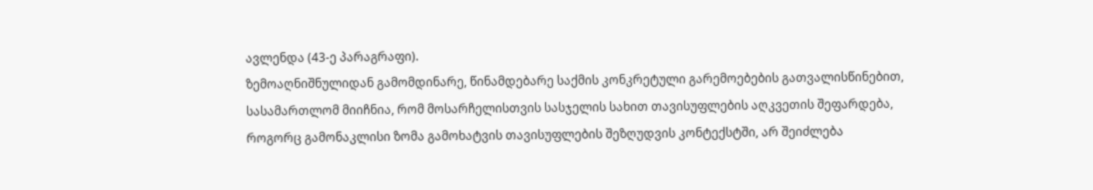ავლენდა (43-ე პარაგრაფი).
ზემოაღნიშნულიდან გამომდინარე, წინამდებარე საქმის კონკრეტული გარემოებების გათვალისწინებით, სასამართლომ მიიჩნია, რომ მოსარჩელისთვის სასჯელის სახით თავისუფლების აღკვეთის შეფარდება, როგორც გამონაკლისი ზომა გამოხატვის თავისუფლების შეზღუდვის კონტექსტში, არ შეიძლება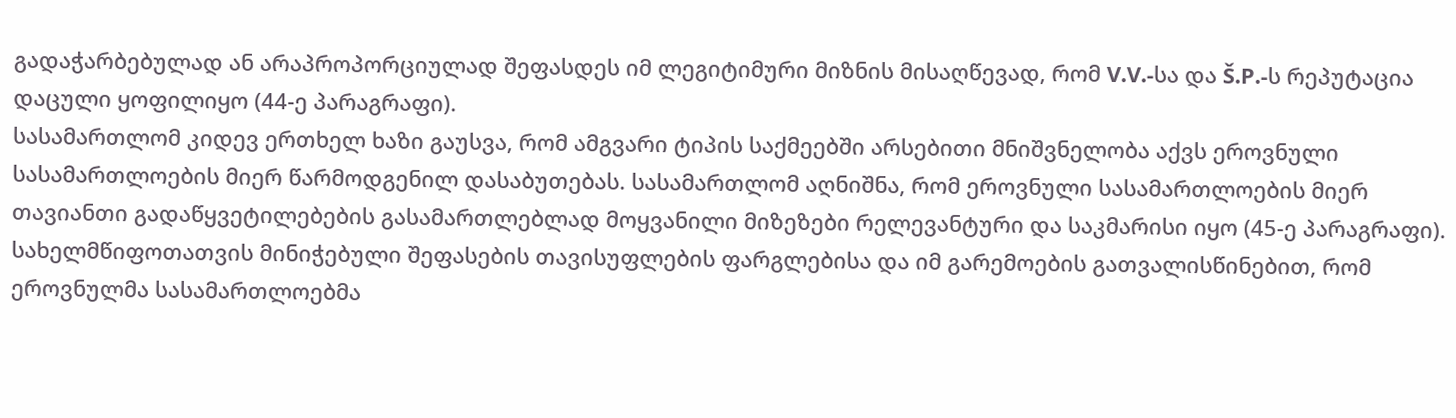გადაჭარბებულად ან არაპროპორციულად შეფასდეს იმ ლეგიტიმური მიზნის მისაღწევად, რომ V.V.-სა და Š.P.-ს რეპუტაცია დაცული ყოფილიყო (44-ე პარაგრაფი).
სასამართლომ კიდევ ერთხელ ხაზი გაუსვა, რომ ამგვარი ტიპის საქმეებში არსებითი მნიშვნელობა აქვს ეროვნული სასამართლოების მიერ წარმოდგენილ დასაბუთებას. სასამართლომ აღნიშნა, რომ ეროვნული სასამართლოების მიერ თავიანთი გადაწყვეტილებების გასამართლებლად მოყვანილი მიზეზები რელევანტური და საკმარისი იყო (45-ე პარაგრაფი).
სახელმწიფოთათვის მინიჭებული შეფასების თავისუფლების ფარგლებისა და იმ გარემოების გათვალისწინებით, რომ ეროვნულმა სასამართლოებმა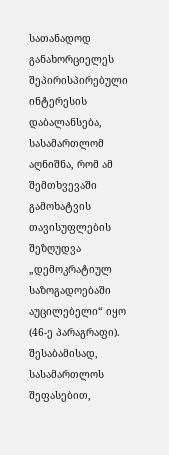სათანადოდ განახორციელეს შეპირისპირებული ინტერესის დაბალანსება, სასამართლომ აღნიშნა, რომ ამ შემთხვევაში გამოხატვის თავისუფლების შეზღუდვა „დემოკრატიულ საზოგადოებაში აუცილებელი“ იყო (46-ე პარაგრაფი).
შესაბამისად, სასამართლოს შეფასებით,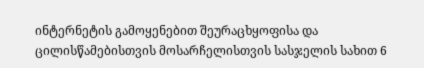ინტერნეტის გამოყენებით შეურაცხყოფისა და ცილისწამებისთვის მოსარჩელისთვის სასჯელის სახით 6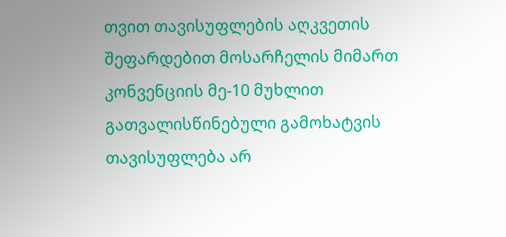თვით თავისუფლების აღკვეთის შეფარდებით მოსარჩელის მიმართ კონვენციის მე-10 მუხლით გათვალისწინებული გამოხატვის თავისუფლება არ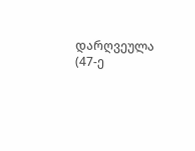დარღვეულა (47-ე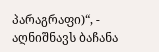პარაგრაფი)“, - აღნიშნავს ბაჩანა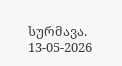სურმავა.
13-05-2026